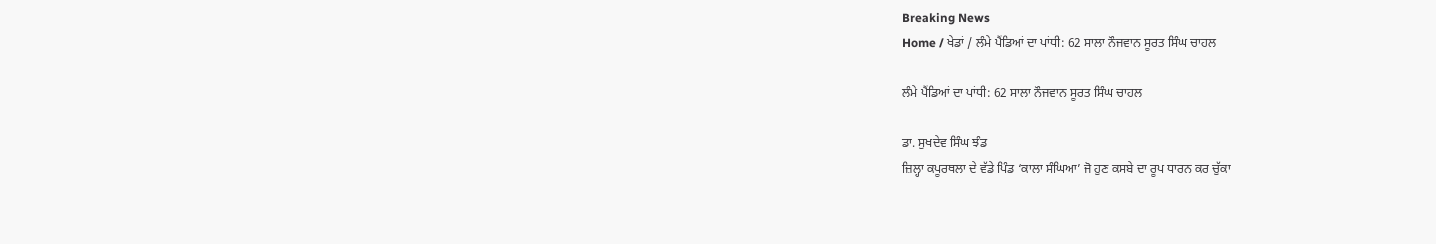Breaking News
Home / ਖੇਡਾਂ / ਲੰਮੇ ਪੈਂਡਿਆਂ ਦਾ ਪਾਂਧੀ: 62 ਸਾਲਾ ਨੌਜਵਾਨ ਸੂਰਤ ਸਿੰਘ ਚਾਹਲ

ਲੰਮੇ ਪੈਂਡਿਆਂ ਦਾ ਪਾਂਧੀ: 62 ਸਾਲਾ ਨੌਜਵਾਨ ਸੂਰਤ ਸਿੰਘ ਚਾਹਲ

ਡਾ. ਸੁਖਦੇਵ ਸਿੰਘ ਝੰਡ
ਜ਼ਿਲ੍ਹਾ ਕਪੂਰਥਲਾ ਦੇ ਵੱਡੇ ਪਿੰਡ ‘ਕਾਲਾ ਸੰਘਿਆ’ ਜੋ ਹੁਣ ਕਸਬੇ ਦਾ ਰੂਪ ਧਾਰਨ ਕਰ ਚੁੱਕਾ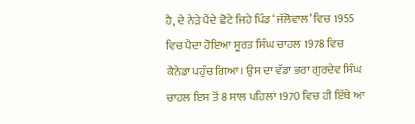ਹੈ, ਦੇ ਨੇੜੇ ਪੈਂਦੇ ਛੋਟੇ ਜਿਹੇ ਪਿੰਡ ‘ਜੱਲੋਵਾਲ’ ਵਿਚ 1955 ਵਿਚ ਪੈਦਾ ਹੋਇਆ ਸੂਰਤ ਸਿੰਘ ਚਾਹਲ 1978 ਵਿਚ ਕੈਨੇਡਾ ਪਹੁੰਚ ਗਿਆ। ਉਸ ਦਾ ਵੱਡਾ ਭਰਾ ਗੁਰਦੇਵ ਸਿੰਘ ਚਾਹਲ ਇਸ ਤੋਂ 8 ਸਾਲ ਪਹਿਲਾਂ 1970 ਵਿਚ ਹੀ ਇੱਥੇ ਆ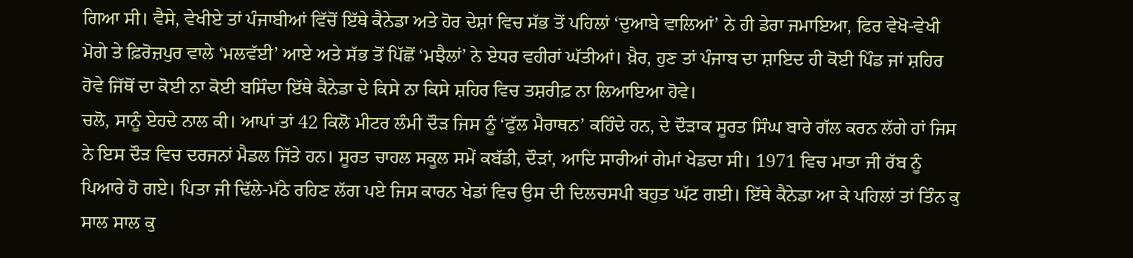ਗਿਆ ਸੀ। ਵੈਸੇ, ਵੇਖੀਏ ਤਾਂ ਪੰਜਾਬੀਆਂ ਵਿੱਚੋਂ ਇੱਥੇ ਕੈਨੇਡਾ ਅਤੇ ਹੋਰ ਦੇਸ਼ਾਂ ਵਿਚ ਸੱਭ ਤੋਂ ਪਹਿਲਾਂ ‘ਦੁਆਬੇ ਵਾਲਿਆਂ’ ਨੇ ਹੀ ਡੇਰਾ ਜਮਾਇਆ, ਫਿਰ ਵੇਖੋ-ਵੇਖੀ ਮੋਗੇ ਤੇ ਫ਼ਿਰੋਜ਼ਪੁਰ ਵਾਲੇ ‘ਮਲਵੱਈ’ ਆਏ ਅਤੇ ਸੱਭ ਤੋਂ ਪਿੱਛੋਂ ‘ਮਝੈਲਾਂ’ ਨੇ ਏਧਰ ਵਹੀਰਾਂ ਘੱਤੀਆਂ। ਖ਼ੈਰ, ਹੁਣ ਤਾਂ ਪੰਜਾਬ ਦਾ ਸ਼ਾਇਦ ਹੀ ਕੋਈ ਪਿੰਡ ਜਾਂ ਸ਼ਹਿਰ ਹੋਵੇ ਜਿੱਥੋਂ ਦਾ ਕੋਈ ਨਾ ਕੋਈ ਬਸਿੰਦਾ ਇੱਥੇ ਕੈਨੇਡਾ ਦੇ ਕਿਸੇ ਨਾ ਕਿਸੇ ਸ਼ਹਿਰ ਵਿਚ ਤਸ਼ਰੀਫ਼ ਨਾ ਲਿਆਇਆ ਹੋਵੇ।
ਚਲੋ, ਸਾਨੂੰ ਏਹਦੇ ਨਾਲ ਕੀ। ਆਪਾਂ ਤਾਂ 42 ਕਿਲੋ ਮੀਟਰ ਲੰਮੀ ਦੌੜ ਜਿਸ ਨੂੰ ‘ਫੁੱਲ ਮੈਰਾਥਨ’ ਕਹਿੰਦੇ ਹਨ, ਦੇ ਦੌੜਾਕ ਸੂਰਤ ਸਿੰਘ ਬਾਰੇ ਗੱਲ ਕਰਨ ਲੱਗੇ ਹਾਂ ਜਿਸ ਨੇ ਇਸ ਦੌੜ ਵਿਚ ਦਰਜਨਾਂ ਮੈਡਲ ਜਿੱਤੇ ਹਨ। ਸੂਰਤ ਚਾਹਲ ਸਕੂਲ ਸਮੇਂ ਕਬੱਡੀ, ਦੌੜਾਂ, ਆਦਿ ਸਾਰੀਆਂ ਗੇਮਾਂ ਖੇਡਦਾ ਸੀ। 1971 ਵਿਚ ਮਾਤਾ ਜੀ ਰੱਬ ਨੂੰ ਪਿਆਰੇ ਹੋ ਗਏ। ਪਿਤਾ ਜੀ ਢਿੱਲੇ-ਮੱਠੇ ਰਹਿਣ ਲੱਗ ਪਏ ਜਿਸ ਕਾਰਨ ਖੇਡਾਂ ਵਿਚ ਉਸ ਦੀ ਦਿਲਚਸਪੀ ਬਹੁਤ ਘੱਟ ਗਈ। ਇੱਥੇ ਕੈਨੇਡਾ ਆ ਕੇ ਪਹਿਲਾਂ ਤਾਂ ਤਿੰਨ ਕੁ ਸਾਲ ਸਾਲ ਕੁ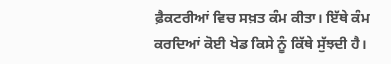ਫ਼ੈਕਟਰੀਆਂ ਵਿਚ ਸਖ਼ਤ ਕੰਮ ਕੀਤਾ। ਇੱਥੇ ਕੰਮ ਕਰਦਿਆਂ ਕੋਈ ਖੇਡ ਕਿਸੇ ਨੂੰ ਕਿੱਥੇ ਸੁੱਝਦੀ ਹੈ।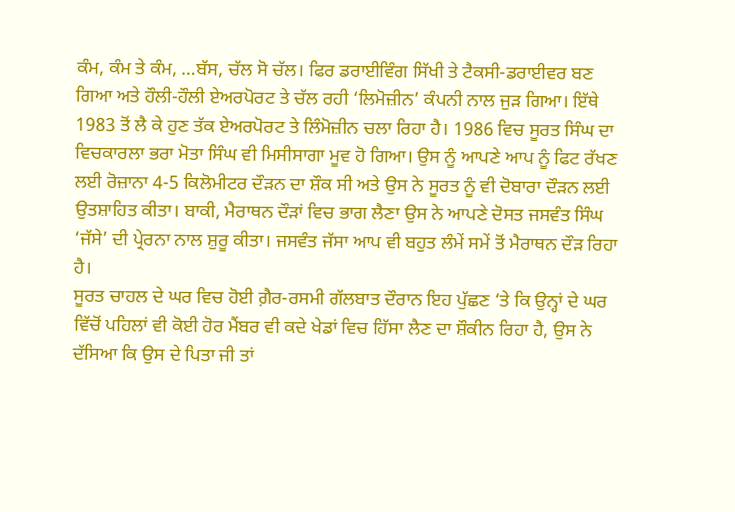ਕੰਮ, ਕੰਮ ਤੇ ਕੰਮ, …ਬੱਸ, ਚੱਲ ਸੋ ਚੱਲ। ਫਿਰ ਡਰਾਈਵਿੰਗ ਸਿੱਖੀ ਤੇ ਟੈਕਸੀ-ਡਰਾਈਵਰ ਬਣ ਗਿਆ ਅਤੇ ਹੌਲੀ-ਹੌਲੀ ਏਅਰਪੋਰਟ ਤੇ ਚੱਲ ਰਹੀ ‘ਲਿਮੋਜ਼ੀਨ’ ਕੰਪਨੀ ਨਾਲ ਜੁੜ ਗਿਆ। ਇੱਥੇ 1983 ਤੋਂ ਲੈ ਕੇ ਹੁਣ ਤੱਕ ਏਅਰਪੋਰਟ ਤੇ ਲਿੰਮੋਜ਼ੀਨ ਚਲਾ ਰਿਹਾ ਹੈ। 1986 ਵਿਚ ਸੂਰਤ ਸਿੰਘ ਦਾ ਵਿਚਕਾਰਲਾ ਭਰਾ ਮੋਤਾ ਸਿੰਘ ਵੀ ਮਿਸੀਸਾਗਾ ਮੂਵ ਹੋ ਗਿਆ। ਉਸ ਨੂੰ ਆਪਣੇ ਆਪ ਨੂੰ ਫਿਟ ਰੱਖਣ ਲਈ ਰੋਜ਼ਾਨਾ 4-5 ਕਿਲੋਮੀਟਰ ਦੌੜਨ ਦਾ ਸ਼ੌਕ ਸੀ ਅਤੇ ਉਸ ਨੇ ਸੂਰਤ ਨੂੰ ਵੀ ਦੋਬਾਰਾ ਦੌੜਨ ਲਈ ਉਤਸ਼ਾਹਿਤ ਕੀਤਾ। ਬਾਕੀ, ਮੈਰਾਥਨ ਦੌੜਾਂ ਵਿਚ ਭਾਗ ਲੈਣਾ ਉਸ ਨੇ ਆਪਣੇ ਦੋਸਤ ਜਸਵੰਤ ਸਿੰਘ ‘ਜੱਸੇ’ ਦੀ ਪ੍ਰੇਰਨਾ ਨਾਲ ਸ਼ੁਰੂ ਕੀਤਾ। ਜਸਵੰਤ ਜੱਸਾ ਆਪ ਵੀ ਬਹੁਤ ਲੰਮੇਂ ਸਮੇਂ ਤੋਂ ਮੈਰਾਥਨ ਦੌੜ ਰਿਹਾ ਹੈ।
ਸੂਰਤ ਚਾਹਲ ਦੇ ਘਰ ਵਿਚ ਹੋਈ ਗ਼ੈਰ-ਰਸਮੀ ਗੱਲਬਾਤ ਦੌਰਾਨ ਇਹ ਪੁੱਛਣ ‘ਤੇ ਕਿ ਉਨ੍ਹਾਂ ਦੇ ਘਰ ਵਿੱਚੋਂ ਪਹਿਲਾਂ ਵੀ ਕੋਈ ਹੋਰ ਮੈਂਬਰ ਵੀ ਕਦੇ ਖੇਡਾਂ ਵਿਚ ਹਿੱਸਾ ਲੈਣ ਦਾ ਸ਼ੌਕੀਨ ਰਿਹਾ ਹੈ, ਉਸ ਨੇ ਦੱਸਿਆ ਕਿ ਉਸ ਦੇ ਪਿਤਾ ਜੀ ਤਾਂ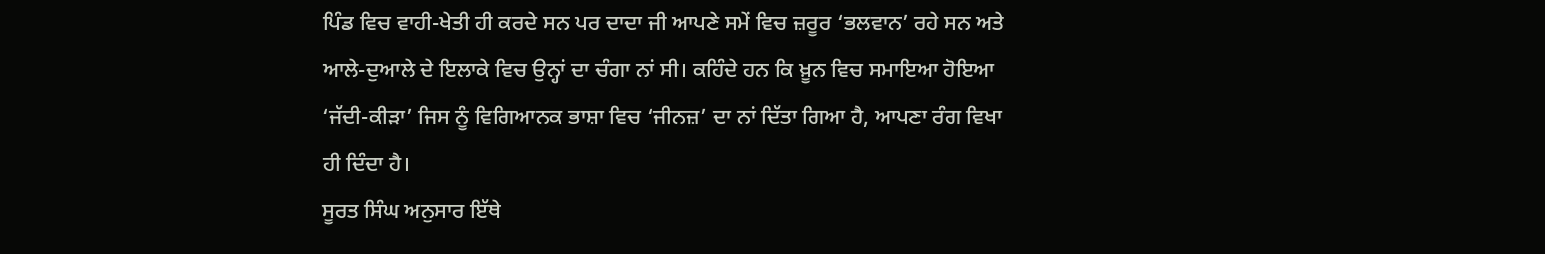ਪਿੰਡ ਵਿਚ ਵਾਹੀ-ਖੇਤੀ ਹੀ ਕਰਦੇ ਸਨ ਪਰ ਦਾਦਾ ਜੀ ਆਪਣੇ ਸਮੇਂ ਵਿਚ ਜ਼ਰੂਰ ‘ਭਲਵਾਨ’ ਰਹੇ ਸਨ ਅਤੇ ਆਲੇ-ਦੁਆਲੇ ਦੇ ਇਲਾਕੇ ਵਿਚ ਉਨ੍ਹਾਂ ਦਾ ਚੰਗਾ ਨਾਂ ਸੀ। ਕਹਿੰਦੇ ਹਨ ਕਿ ਖ਼ੂਨ ਵਿਚ ਸਮਾਇਆ ਹੋਇਆ ‘ਜੱਦੀ-ਕੀੜਾ’ ਜਿਸ ਨੂੰ ਵਿਗਿਆਨਕ ਭਾਸ਼ਾ ਵਿਚ ‘ਜੀਨਜ਼’ ਦਾ ਨਾਂ ਦਿੱਤਾ ਗਿਆ ਹੈ, ਆਪਣਾ ਰੰਗ ਵਿਖਾ ਹੀ ਦਿੰਦਾ ਹੈ।
ਸੂਰਤ ਸਿੰਘ ਅਨੁਸਾਰ ਇੱਥੇ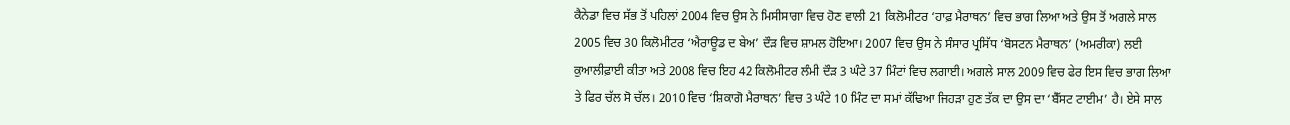ਕੈਨੇਡਾ ਵਿਚ ਸੱਭ ਤੋਂ ਪਹਿਲਾਂ 2004 ਵਿਚ ਉਸ ਨੇ ਮਿਸੀਸਾਗਾ ਵਿਚ ਹੋਣ ਵਾਲੀ 21 ਕਿਲੋਮੀਟਰ ‘ਹਾਫ਼ ਮੈਰਾਥਨ’ ਵਿਚ ਭਾਗ ਲਿਆ ਅਤੇ ਉਸ ਤੋਂ ਅਗਲੇ ਸਾਲ 2005 ਵਿਚ 30 ਕਿਲੋਮੀਟਰ ‘ਐਰਾਊਡ ਦ ਬੇਅ’ ਦੌੜ ਵਿਚ ਸ਼ਾਮਲ ਹੋਇਆ। 2007 ਵਿਚ ਉਸ ਨੇ ਸੰਸਾਰ ਪ੍ਰਸਿੱਧ ‘ਬੋਸਟਨ ਮੈਰਾਥਨ’ (ਅਮਰੀਕਾ) ਲਈ ਕੁਆਲੀਫ਼ਾਈ ਕੀਤਾ ਅਤੇ 2008 ਵਿਚ ਇਹ 42 ਕਿਲੋਮੀਟਰ ਲੰਮੀ ਦੌੜ 3 ਘੰਟੇ 37 ਮਿੰਟਾਂ ਵਿਚ ਲਗਾਈ। ਅਗਲੇ ਸਾਲ 2009 ਵਿਚ ਫੇਰ ਇਸ ਵਿਚ ਭਾਗ ਲਿਆ ਤੇ ਫਿਰ ਚੱਲ ਸੋ ਚੱਲ। 2010 ਵਿਚ ‘ਸ਼ਿਕਾਗੋ ਮੈਰਾਥਨ’ ਵਿਚ 3 ਘੰਟੇ 10 ਮਿੰਟ ਦਾ ਸਮਾਂ ਕੱਢਿਆ ਜਿਹੜਾ ਹੁਣ ਤੱਕ ਦਾ ਉਸ ਦਾ ‘ਬੈੱਸਟ ਟਾਈਮ’ ਹੈ। ਏਸੇ ਸਾਲ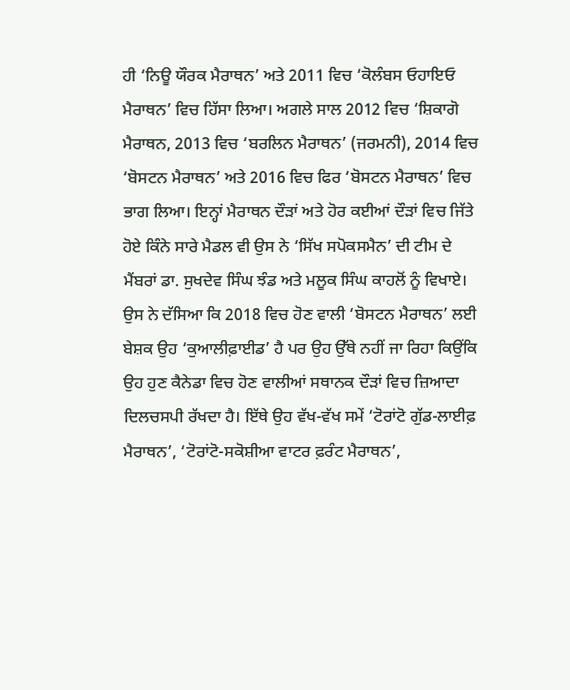ਹੀ ‘ਨਿਊ ਯੌਰਕ ਮੈਰਾਥਨ’ ਅਤੇ 2011 ਵਿਚ ‘ਕੋਲੰਬਸ ਓਹਾਇਓ ਮੈਰਾਥਨ’ ਵਿਚ ਹਿੱਸਾ ਲਿਆ। ਅਗਲੇ ਸਾਲ 2012 ਵਿਚ ‘ਸ਼ਿਕਾਗੋ ਮੈਰਾਥਨ, 2013 ਵਿਚ ‘ਬਰਲਿਨ ਮੈਰਾਥਨ’ (ਜਰਮਨੀ), 2014 ਵਿਚ ‘ਬੋਸਟਨ ਮੈਰਾਥਨ’ ਅਤੇ 2016 ਵਿਚ ਫਿਰ ‘ਬੋਸਟਨ ਮੈਰਾਥਨ’ ਵਿਚ ਭਾਗ ਲਿਆ। ਇਨ੍ਹਾਂ ਮੈਰਾਥਨ ਦੌੜਾਂ ਅਤੇ ਹੋਰ ਕਈਆਂ ਦੌੜਾਂ ਵਿਚ ਜਿੱਤੇ ਹੋਏ ਕਿੰਨੇ ਸਾਰੇ ਮੈਡਲ ਵੀ ਉਸ ਨੇ ‘ਸਿੱਖ ਸਪੋਕਸਮੈਨ’ ਦੀ ਟੀਮ ਦੇ ਮੈਂਬਰਾਂ ਡਾ. ਸੁਖਦੇਵ ਸਿੰਘ ਝੰਡ ਅਤੇ ਮਲੂਕ ਸਿੰਘ ਕਾਹਲੋਂ ਨੂੰ ਵਿਖਾਏ।
ਉਸ ਨੇ ਦੱਸਿਆ ਕਿ 2018 ਵਿਚ ਹੋਣ ਵਾਲੀ ‘ਬੋਸਟਨ ਮੈਰਾਥਨ’ ਲਈ ਬੇਸ਼ਕ ਉਹ ‘ਕੁਆਲੀਫ਼ਾਈਡ’ ਹੈ ਪਰ ਉਹ ਉੱਥੇ ਨਹੀਂ ਜਾ ਰਿਹਾ ਕਿਉਂਕਿ ਉਹ ਹੁਣ ਕੈਨੇਡਾ ਵਿਚ ਹੋਣ ਵਾਲੀਆਂ ਸਥਾਨਕ ਦੌੜਾਂ ਵਿਚ ਜ਼ਿਆਦਾ ਦਿਲਚਸਪੀ ਰੱਖਦਾ ਹੈ। ਇੱਥੇ ਉਹ ਵੱਖ-ਵੱਖ ਸਮੇਂ ‘ਟੋਰਾਂਟੋ ਗੁੱਡ-ਲਾਈਫ਼ ਮੈਰਾਥਨ’, ‘ਟੋਰਾਂਟੋ-ਸਕੋਸ਼ੀਆ ਵਾਟਰ ਫ਼ਰੰਟ ਮੈਰਾਥਨ’,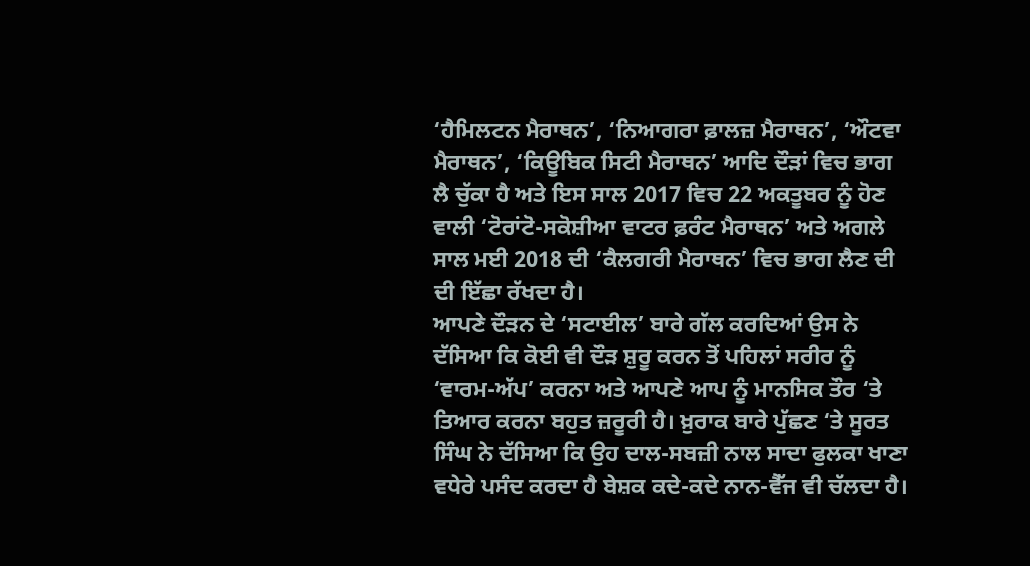‘ਹੈਮਿਲਟਨ ਮੈਰਾਥਨ’, ‘ਨਿਆਗਰਾ ਫ਼ਾਲਜ਼ ਮੈਰਾਥਨ’, ‘ਔਟਵਾ ਮੈਰਾਥਨ’, ‘ਕਿਊਬਿਕ ਸਿਟੀ ਮੈਰਾਥਨ’ ਆਦਿ ਦੌੜਾਂ ਵਿਚ ਭਾਗ ਲੈ ਚੁੱਕਾ ਹੈ ਅਤੇ ਇਸ ਸਾਲ 2017 ਵਿਚ 22 ਅਕਤੂਬਰ ਨੂੰ ਹੋਣ ਵਾਲੀ ‘ਟੋਰਾਂਟੋ-ਸਕੋਸ਼ੀਆ ਵਾਟਰ ਫ਼ਰੰਟ ਮੈਰਾਥਨ’ ਅਤੇ ਅਗਲੇ ਸਾਲ ਮਈ 2018 ਦੀ ‘ਕੈਲਗਰੀ ਮੈਰਾਥਨ’ ਵਿਚ ਭਾਗ ਲੈਣ ਦੀ ਦੀ ਇੱਛਾ ਰੱਖਦਾ ਹੈ।
ਆਪਣੇ ਦੌੜਨ ਦੇ ‘ਸਟਾਈਲ’ ਬਾਰੇ ਗੱਲ ਕਰਦਿਆਂ ਉਸ ਨੇ ਦੱਸਿਆ ਕਿ ਕੋਈ ਵੀ ਦੌੜ ਸ਼ੁਰੂ ਕਰਨ ਤੋਂ ਪਹਿਲਾਂ ਸਰੀਰ ਨੂੰ ‘ਵਾਰਮ-ਅੱਪ’ ਕਰਨਾ ਅਤੇ ਆਪਣੇ ਆਪ ਨੂੰ ਮਾਨਸਿਕ ਤੌਰ ‘ਤੇ ਤਿਆਰ ਕਰਨਾ ਬਹੁਤ ਜ਼ਰੂਰੀ ਹੈ। ਖ਼ੁਰਾਕ ਬਾਰੇ ਪੁੱਛਣ ‘ਤੇ ਸੂਰਤ ਸਿੰਘ ਨੇ ਦੱਸਿਆ ਕਿ ਉਹ ਦਾਲ-ਸਬਜ਼ੀ ਨਾਲ ਸਾਦਾ ਫੁਲਕਾ ਖਾਣਾ ਵਧੇਰੇ ਪਸੰਦ ਕਰਦਾ ਹੈ ਬੇਸ਼ਕ ਕਦੇ-ਕਦੇ ਨਾਨ-ਵੈੱਜ ਵੀ ਚੱਲਦਾ ਹੈ।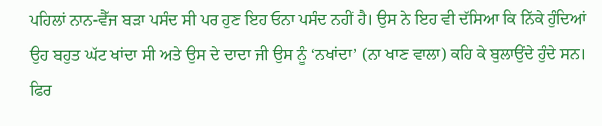ਪਹਿਲਾਂ ਨਾਨ-ਵੈੱਜ ਬੜਾ ਪਸੰਦ ਸੀ ਪਰ ਹੁਣ ਇਹ ਓਨਾ ਪਸੰਦ ਨਹੀਂ ਹੈ। ਉਸ ਨੇ ਇਹ ਵੀ ਦੱਸਿਆ ਕਿ ਨਿੱਕੇ ਹੁੰਦਿਆਂ ਉਹ ਬਹੁਤ ਘੱਟ ਖਾਂਦਾ ਸੀ ਅਤੇ ਉਸ ਦੇ ਦਾਦਾ ਜੀ ਉਸ ਨੂੰ ‘ਨਖਾਂਦਾ’ (ਨਾ ਖਾਣ ਵਾਲਾ) ਕਹਿ ਕੇ ਬੁਲਾਉਂਦੇ ਹੁੰਦੇ ਸਨ। ਫਿਰ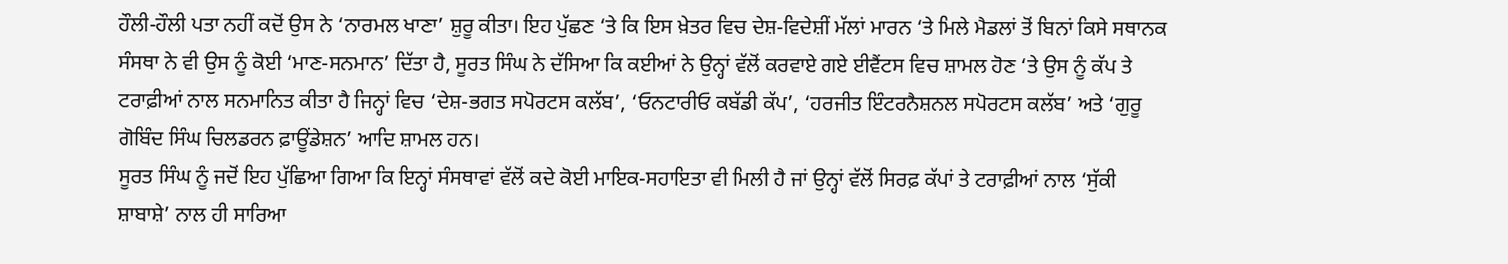ਹੌਲੀ-ਹੌਲੀ ਪਤਾ ਨਹੀਂ ਕਦੋਂ ਉਸ ਨੇ ‘ਨਾਰਮਲ ਖਾਣਾ’ ਸ਼ੁਰੂ ਕੀਤਾ। ਇਹ ਪੁੱਛਣ ‘ਤੇ ਕਿ ਇਸ ਖ਼ੇਤਰ ਵਿਚ ਦੇਸ਼-ਵਿਦੇਸ਼ੀਂ ਮੱਲਾਂ ਮਾਰਨ ‘ਤੇ ਮਿਲੇ ਮੈਡਲਾਂ ਤੋਂ ਬਿਨਾਂ ਕਿਸੇ ਸਥਾਨਕ ਸੰਸਥਾ ਨੇ ਵੀ ਉਸ ਨੂੰ ਕੋਈ ‘ਮਾਣ-ਸਨਮਾਨ’ ਦਿੱਤਾ ਹੈ, ਸੂਰਤ ਸਿੰਘ ਨੇ ਦੱਸਿਆ ਕਿ ਕਈਆਂ ਨੇ ਉਨ੍ਹਾਂ ਵੱਲੋਂ ਕਰਵਾਏ ਗਏ ਈਵੈਂਟਸ ਵਿਚ ਸ਼ਾਮਲ ਹੋਣ ‘ਤੇ ਉਸ ਨੂੰ ਕੱਪ ਤੇ ਟਰਾਫ਼ੀਆਂ ਨਾਲ ਸਨਮਾਨਿਤ ਕੀਤਾ ਹੈ ਜਿਨ੍ਹਾਂ ਵਿਚ ‘ਦੇਸ਼-ਭਗਤ ਸਪੋਰਟਸ ਕਲੱਬ’, ‘ਓਨਟਾਰੀਓ ਕਬੱਡੀ ਕੱਪ’, ‘ਹਰਜੀਤ ਇੰਟਰਨੈਸ਼ਨਲ ਸਪੋਰਟਸ ਕਲੱਬ’ ਅਤੇ ‘ਗੁਰੂ ਗੋਬਿੰਦ ਸਿੰਘ ਚਿਲਡਰਨ ਫ਼ਾਊਂਡੇਸ਼ਨ’ ਆਦਿ ਸ਼ਾਮਲ ਹਨ।
ਸੂਰਤ ਸਿੰਘ ਨੂੰ ਜਦੋਂ ਇਹ ਪੁੱਛਿਆ ਗਿਆ ਕਿ ਇਨ੍ਹਾਂ ਸੰਸਥਾਵਾਂ ਵੱਲੋਂ ਕਦੇ ਕੋਈ ਮਾਇਕ-ਸਹਾਇਤਾ ਵੀ ਮਿਲੀ ਹੈ ਜਾਂ ਉਨ੍ਹਾਂ ਵੱਲੋਂ ਸਿਰਫ਼ ਕੱਪਾਂ ਤੇ ਟਰਾਫ਼ੀਆਂ ਨਾਲ ‘ਸੁੱਕੀ ਸ਼ਾਬਾਸ਼ੇ’ ਨਾਲ ਹੀ ਸਾਰਿਆ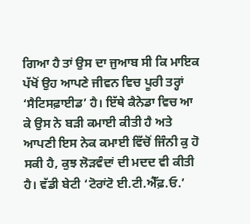ਗਿਆ ਹੈ ਤਾਂ ਉਸ ਦਾ ਜੁਆਬ ਸੀ ਕਿ ਮਾਇਕ ਪੱਖੋਂ ਉਹ ਆਪਣੇ ਜੀਵਨ ਵਿਚ ਪੂਰੀ ਤਰ੍ਹਾਂ ‘ਸੈਟਿਸਫ਼ਾਈਡ’ ਹੈ। ਇੱਥੇ ਕੈਨੇਡਾ ਵਿਚ ਆ ਕੇ ਉਸ ਨੇ ਬੜੀ ਕਮਾਈ ਕੀਤੀ ਹੈ ਅਤੇ ਆਪਣੀ ਇਸ ਨੇਕ ਕਮਾਈ ਵਿੱਚੋਂ ਜਿੰਨੀ ਕੁ ਹੋ ਸਕੀ ਹੈ, ਕੁਝ ਲੋੜਵੰਦਾਂ ਦੀ ਮਦਦ ਵੀ ਕੀਤੀ ਹੈ। ਵੱਡੀ ਬੇਟੀ ‘ਟੋਰਾਂਟੋ ਈ.ਟੀ.ਐੱਫ਼.ਓ.’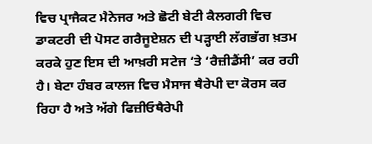ਵਿਚ ਪ੍ਰਾਜੈਕਟ ਮੈਨੇਜਰ ਅਤੇ ਛੋਟੀ ਬੇਟੀ ਕੈਲਗਰੀ ਵਿਚ ਡਾਕਟਰੀ ਦੀ ਪੋਸਟ ਗਰੈਜੂਏਸ਼ਨ ਦੀ ਪੜ੍ਹਾਈ ਲੱਗਭੱਗ ਖ਼ਤਮ ਕਰਕੇ ਹੁਣ ਇਸ ਦੀ ਆਖ਼ਰੀ ਸਟੇਜ ‘ਤੇ ‘ਰੈਜ਼ੀਡੈਂਸੀ’ ਕਰ ਰਹੀ ਹੈ। ਬੇਟਾ ਹੰਬਰ ਕਾਲਜ ਵਿਚ ਮੈਸਾਜ ਥੈਰੇਪੀ ਦਾ ਕੋਰਸ ਕਰ ਰਿਹਾ ਹੈ ਅਤੇ ਅੱਗੇ ਫਿਜ਼ੀਓਥੈਰੇਪੀ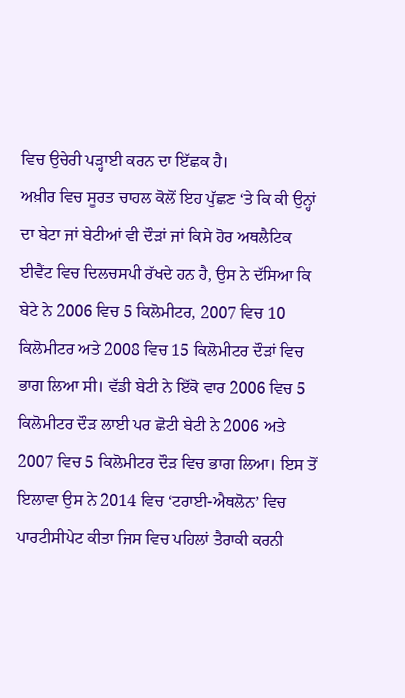ਵਿਚ ਉਚੇਰੀ ਪੜ੍ਹਾਈ ਕਰਨ ਦਾ ਇੱਛਕ ਹੈ।
ਅਖ਼ੀਰ ਵਿਚ ਸੂਰਤ ਚਾਹਲ ਕੋਲੋਂ ਇਹ ਪੁੱਛਣ ‘ਤੇ ਕਿ ਕੀ ਉਨ੍ਹਾਂ ਦਾ ਬੇਟਾ ਜਾਂ ਬੇਟੀਆਂ ਵੀ ਦੌੜਾਂ ਜਾਂ ਕਿਸੇ ਹੋਰ ਅਥਲੈਟਿਕ ਈਵੈਂਟ ਵਿਚ ਦਿਲਚਸਪੀ ਰੱਖਦੇ ਹਨ ਹੈ, ਉਸ ਨੇ ਦੱਸਿਆ ਕਿ ਬੇਟੇ ਨੇ 2006 ਵਿਚ 5 ਕਿਲੋਮੀਟਰ, 2007 ਵਿਚ 10 ਕਿਲੋਮੀਟਰ ਅਤੇ 2008 ਵਿਚ 15 ਕਿਲੋਮੀਟਰ ਦੌੜਾਂ ਵਿਚ ਭਾਗ ਲਿਆ ਸੀ। ਵੱਡੀ ਬੇਟੀ ਨੇ ਇੱਕੋ ਵਾਰ 2006 ਵਿਚ 5 ਕਿਲੋਮੀਟਰ ਦੌੜ ਲਾਈ ਪਰ ਛੋਟੀ ਬੇਟੀ ਨੇ 2006 ਅਤੇ 2007 ਵਿਚ 5 ਕਿਲੋਮੀਟਰ ਦੌੜ ਵਿਚ ਭਾਗ ਲਿਆ। ਇਸ ਤੋਂ ਇਲਾਵਾ ਉਸ ਨੇ 2014 ਵਿਚ ‘ਟਰਾਈ-ਐਥਲੋਨ’ ਵਿਚ ਪਾਰਟੀਸੀਪੇਟ ਕੀਤਾ ਜਿਸ ਵਿਚ ਪਹਿਲਾਂ ਤੈਰਾਕੀ ਕਰਨੀ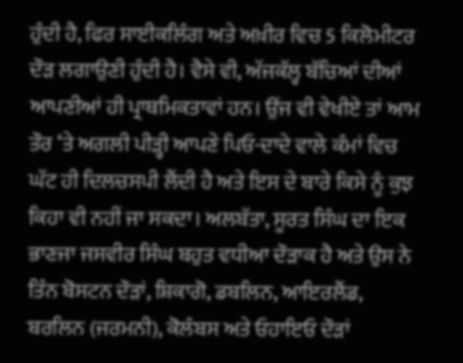ਹੁੰਦੀ ਹੈ, ਫਿਰ ਸਾਈਕਲਿੰਗ ਅਤੇ ਅਖ਼ੀਰ ਵਿਚ 5 ਕਿਲੋਮੀਟਰ ਦੌੜ ਲਗਾਉਣੀ ਹੁੰਦੀ ਹੈ। ਵੈਸੇ ਵੀ, ਅੱਜਕੱਲ੍ਹ ਬੱਚਿਆਂ ਦੀਆਂ ਆਪਣੀਆਂ ਹੀ ਪ੍ਰਾਥਮਿਕਤਾਵਾਂ ਹਨ। ਉਂਜ ਵੀ ਵੇਖੀਏ ਤਾਂ ਆਮ ਤੌਰ ‘ਤੇ ਅਗਲੀ ਪੀੜ੍ਹੀ ਆਪਣੇ ਪਿਓ-ਦਾਦੇ ਵਾਲੇ ਕੰਮਾਂ ਵਿਚ ਘੱਟ ਹੀ ਦਿਲਚਸਪੀ ਲੈਂਦੀ ਹੈ ਅਤੇ ਇਸ ਦੇ ਬਾਰੇ ਕਿਸੇ ਨੂੰ ਕੁਝ ਕਿਹਾ ਵੀ ਨਹੀਂ ਜਾ ਸਕਦਾ। ਅਲਬੱਤਾ, ਸੂਰਤ ਸਿੰਘ ਦਾ ਇਕ ਭਾਣਜਾ ਜਸਵੀਰ ਸਿੰਘ ਬਹੁਤ ਵਧੀਆ ਦੌੜਾਕ ਹੈ ਅਤੇ ਉਸ ਨੇ ਤਿੰਨ ਬੋਸਟਨ ਦੌੜਾਂ, ਸ਼ਿਕਾਗੋ, ਡਬਲਿਨ, ਆਇਰਲੈਂਡ, ਬਰਲਿਨ (ਜਰਮਨੀ), ਕੋਲੰਬਸ ਅਤੇ ਓਹਾਇਓ ਦੌੜਾਂ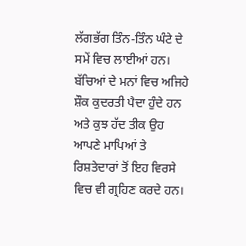ਲੱਗਭੱਗ ਤਿੰਨ-ਤਿੰਨ ਘੰਟੇ ਦੇ ਸਮੇਂ ਵਿਚ ਲਾਈਆਂ ਹਨ। ਬੱਚਿਆਂ ਦੇ ਮਨਾਂ ਵਿਚ ਅਜਿਹੇ ਸ਼ੌਕ ਕੁਦਰਤੀ ਪੈਦਾ ਹੁੰਦੇ ਹਨ ਅਤੇ ਕੁਝ ਹੱਦ ਤੀਕ ਉਹ ਆਪਣੇ ਮਾਪਿਆਂ ਤੇ ਰਿਸ਼ਤੇਦਾਰਾਂ ਤੋਂ ਇਹ ਵਿਰਸੇ ਵਿਚ ਵੀ ਗ੍ਰਹਿਣ ਕਰਦੇ ਹਨ।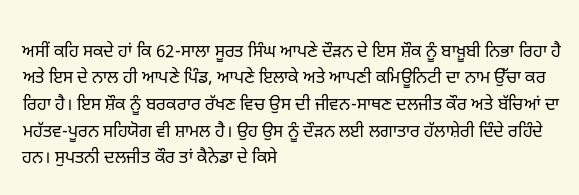ਅਸੀਂ ਕਹਿ ਸਕਦੇ ਹਾਂ ਕਿ 62-ਸਾਲਾ ਸੂਰਤ ਸਿੰਘ ਆਪਣੇ ਦੌੜਨ ਦੇ ਇਸ ਸ਼ੌਕ ਨੂੰ ਬਾਖ਼ੂਬੀ ਨਿਭਾ ਰਿਹਾ ਹੈ ਅਤੇ ਇਸ ਦੇ ਨਾਲ ਹੀ ਆਪਣੇ ਪਿੰਡ, ਆਪਣੇ ਇਲਾਕੇ ਅਤੇ ਆਪਣੀ ਕਮਿਊਨਿਟੀ ਦਾ ਨਾਮ ਉੱਚਾ ਕਰ ਰਿਹਾ ਹੈ। ਇਸ ਸ਼ੌਕ ਨੂੰ ਬਰਕਰਾਰ ਰੱਖਣ ਵਿਚ ਉਸ ਦੀ ਜੀਵਨ-ਸਾਥਣ ਦਲਜੀਤ ਕੌਰ ਅਤੇ ਬੱਚਿਆਂ ਦਾ ਮਹੱਤਵ-ਪੂਰਨ ਸਹਿਯੋਗ ਵੀ ਸ਼ਾਮਲ ਹੈ। ਉਹ ਉਸ ਨੂੰ ਦੌੜਨ ਲਈ ਲਗਾਤਾਰ ਹੱਲਾਸ਼ੇਰੀ ਦਿੰਦੇ ਰਹਿੰਦੇ ਹਨ। ਸੁਪਤਨੀ ਦਲਜੀਤ ਕੌਰ ਤਾਂ ਕੈਨੇਡਾ ਦੇ ਕਿਸੇ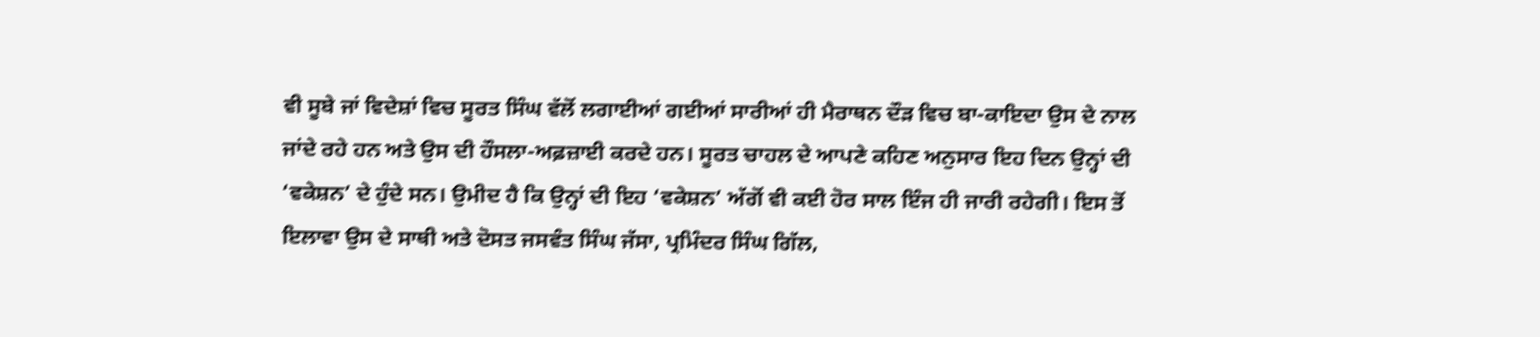ਵੀ ਸੂਬੇ ਜਾਂ ਵਿਦੇਸ਼ਾਂ ਵਿਚ ਸੂਰਤ ਸਿੰਘ ਵੱਲੋਂ ਲਗਾਈਆਂ ਗਈਆਂ ਸਾਰੀਆਂ ਹੀ ਮੈਰਾਥਨ ਦੌੜ ਵਿਚ ਬਾ-ਕਾਇਦਾ ਉਸ ਦੇ ਨਾਲ ਜਾਂਦੇ ਰਹੇ ਹਨ ਅਤੇ ਉਸ ਦੀ ਹੌਸਲਾ-ਅਫ਼ਜ਼ਾਈ ਕਰਦੇ ਹਨ। ਸੂਰਤ ਚਾਹਲ ਦੇ ਆਪਣੇ ਕਹਿਣ ਅਨੁਸਾਰ ਇਹ ਦਿਨ ਉਨ੍ਹਾਂ ਦੀ ‘ਵਕੇਸ਼ਨ’ ਦੇ ਹੁੰਦੇ ਸਨ। ਉਮੀਦ ਹੈ ਕਿ ਉਨ੍ਹਾਂ ਦੀ ਇਹ ‘ਵਕੇਸ਼ਨ’ ਅੱਗੋਂ ਵੀ ਕਈ ਹੋਰ ਸਾਲ ਇੰਜ ਹੀ ਜਾਰੀ ਰਹੇਗੀ। ਇਸ ਤੋਂ ਇਲਾਵਾ ਉਸ ਦੇ ਸਾਥੀ ਅਤੇ ਦੋਸਤ ਜਸਵੰਤ ਸਿੰਘ ਜੱਸਾ, ਪ੍ਰਮਿੰਦਰ ਸਿੰਘ ਗਿੱਲ,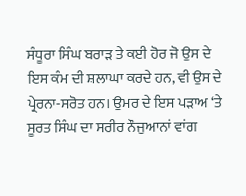ਸੰਧੂਰਾ ਸਿੰਘ ਬਰਾੜ ਤੇ ਕਈ ਹੋਰ ਜੋ ਉਸ ਦੇ ਇਸ ਕੰਮ ਦੀ ਸ਼ਲਾਘਾ ਕਰਦੇ ਹਨ, ਵੀ ਉਸ ਦੇ ਪ੍ਰੇਰਨਾ-ਸਰੋਤ ਹਨ। ਉਮਰ ਦੇ ਇਸ ਪੜਾਅ ‘ਤੇ ਸੂਰਤ ਸਿੰਘ ਦਾ ਸਰੀਰ ਨੌਜੁਆਨਾਂ ਵਾਂਗ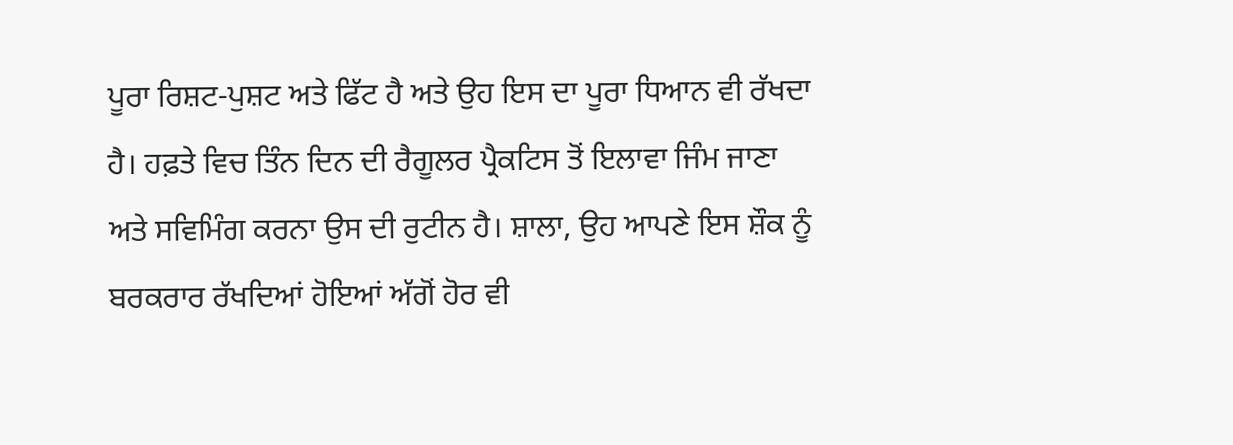ਪੂਰਾ ਰਿਸ਼ਟ-ਪੁਸ਼ਟ ਅਤੇ ਫਿੱਟ ਹੈ ਅਤੇ ਉਹ ਇਸ ਦਾ ਪੂਰਾ ਧਿਆਨ ਵੀ ਰੱਖਦਾ ਹੈ। ਹਫ਼ਤੇ ਵਿਚ ਤਿੰਨ ਦਿਨ ਦੀ ਰੈਗੂਲਰ ਪ੍ਰੈਕਟਿਸ ਤੋਂ ਇਲਾਵਾ ਜਿੰਮ ਜਾਣਾ ਅਤੇ ਸਵਿਮਿੰਗ ਕਰਨਾ ਉਸ ਦੀ ਰੁਟੀਨ ਹੈ। ਸ਼ਾਲਾ, ਉਹ ਆਪਣੇ ਇਸ ਸ਼ੌਕ ਨੂੰ ਬਰਕਰਾਰ ਰੱਖਦਿਆਂ ਹੋਇਆਂ ਅੱਗੋਂ ਹੋਰ ਵੀ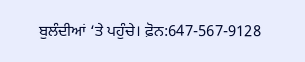ਬੁਲੰਦੀਆਂ ‘ਤੇ ਪਹੁੰਚੇ। ਫ਼ੋਨ:647-567-9128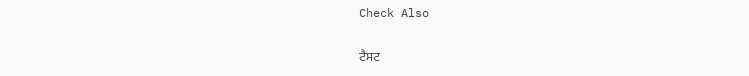Check Also

ਟੈਸਟ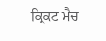ਕ੍ਰਿਕਟ ਮੈਚ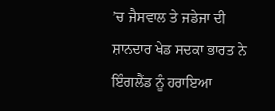’ਚ ਜੈਸਵਾਲ ਤੇ ਜਡੇਜਾ ਦੀ ਸ਼ਾਨਦਾਰ ਖੇਡ ਸਦਕਾ ਭਾਰਤ ਨੇ ਇੰਗਲੈਂਡ ਨੂੰ ਹਰਾਇਆ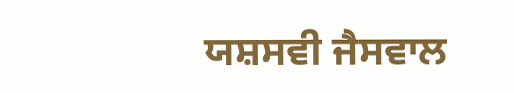ਯਸ਼ਸਵੀ ਜੈਸਵਾਲ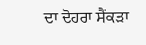ਦਾ ਦੋਹਰਾ ਸੈਂਕੜਾ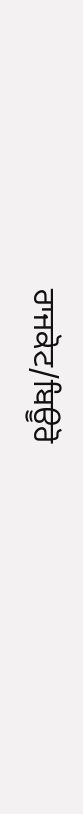ਰਾਜਕੋਟ/ਬਿਊਰੋ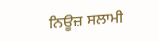ਨਿਊਜ਼ ਸਲਾਮੀ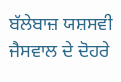ਬੱਲੇਬਾਜ਼ ਯਸ਼ਸਵੀ ਜੈਸਵਾਲ ਦੇ ਦੋਹਰੇ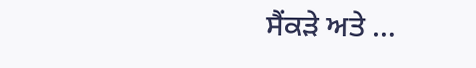ਸੈਂਕੜੇ ਅਤੇ …